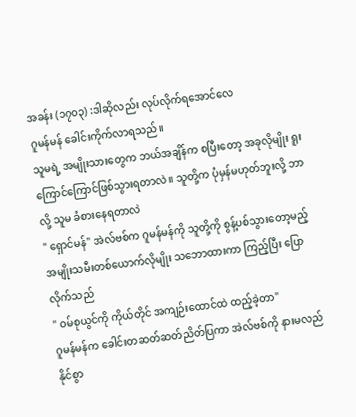အခန်း (၁၇၀၃) :ဒါဆိုလည်း လုပ်လိုက်ရအောင်လေ
ဂူမန်မန် ခေါင်းကိုက်လာရသည်။
သူမရဲ့ အမျိုးသားတွေက ဘယ်အချိန်က စပြီးတော့ အခုလိုမျိုး ရူးကြောင်ကြောင်ဖြစ်သွားရတာလဲ။ သူတို့က ပုံမှန်မဟုတ်ဘူးလို့ ဘာလို့ သူမ ခံစားနေရတာလဲ
" ရှောင်မန်" အဲလ်ဗစ်က ဂူမန်မန်ကို သူတို့ကို စွန့်ပစ်သွားတော့မည့် အမျိုးသမီးတစ်ယောက်လိုမျိုး သဘောထားကာ ကြည့်ပြီး ပြောလိုက်သည်
" ဝမ်စုယွင်ကို ကိုယ်တိုင် အကျဉ်းထောင်ထဲ ထည့်ခဲ့တာ"
ဂူမန်မန်က ခေါင်းတဆတ်ဆတ်ညိတ်ပြကာ အဲလ်ဗစ်ကို နားမလည်နိုင်စွာ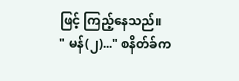ဖြင့် ကြည့်နေသည်။
" မန်(၂)..." စနိတ်ခ်က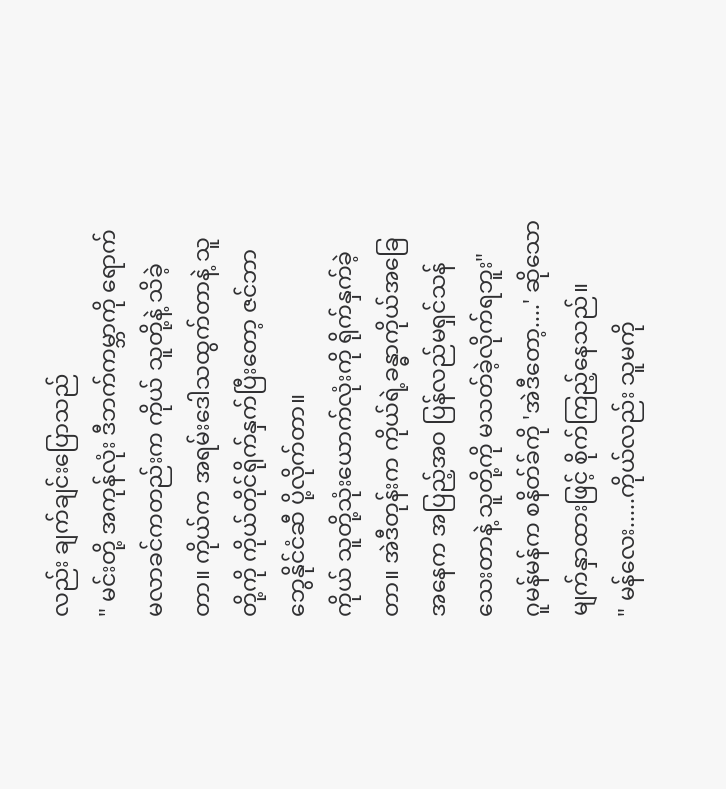လည်း ချက်ချင်းပြောသည်
" မင်းတို့ အကုန်လုံး ဒီဘက်ကမ္ဘာကို ရောက်မလာခင်ကတည်းက ကိုယ် သူတို့နဲ့ သိခဲ့တာ။ ကိုယ်က အရမ်းဒေါသထွက်တာနဲ့ သူတို့ကို ကိုယ်တိုင်ရိုက်နှက်ပြီးတော့ ဇင်ဘာဘွေနိုင်ငံဆီ ပို့လိုက်တာ။
ကိုယ် သူတို့သုံးယောက်လုံးကို ရိုက်နှက်ခဲ့တာ။ အဲဒီတုန်းက ကိုယ်ရဲ့ခန္ဓာကိုယ်အခြေအနေက အပြည့်အဝ ပြန်လည်မရှင်သန်သေးတာနဲ့ သူတို့ကို မသတ်ခဲ့လိုက်ရဘူး"
ဂူမန်မန်က စနိတ်ခ်ကို 'အဲဒီတော့....' ဆိုသော မျက်နှာထားဖြင့် စိုက်ကြည့်နေသည်။
" မန်လေး.....ကိုယ်လည်း သူမကို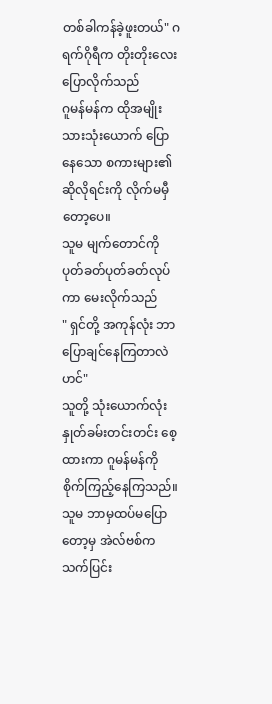တစ်ခါကန်ခဲ့ဖူးတယ်" ဂရက်ဂိုရီက တိုးတိုးလေး ပြောလိုက်သည်
ဂူမန်မန်က ထိုအမျိုးသားသုံးယောက် ပြောနေသော စကားများ၏ ဆိုလိုရင်းကို လိုက်မမှီတော့ပေ။
သူမ မျက်တောင်ကို ပုတ်ခတ်ပုတ်ခတ်လုပ်ကာ မေးလိုက်သည်
" ရှင်တို့ အကုန်လုံး ဘာပြောချင်နေကြတာလဲဟင်"
သူတို့ သုံးယောက်လုံး နှုတ်ခမ်းတင်းတင်း စေ့ထားကာ ဂူမန်မန်ကို စိုက်ကြည့်နေကြသည်။
သူမ ဘာမှထပ်မပြောတော့မှ အဲလ်ဗစ်က သက်ပြင်း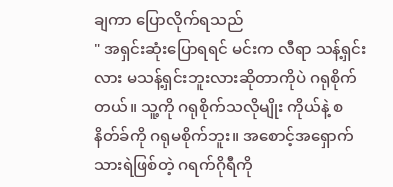ချကာ ပြောလိုက်ရသည်
" အရှင်းဆုံးပြောရရင် မင်းက လီရာ သန့်ရှင်းလား မသန့်ရှင်းဘူးလားဆိုတာကိုပဲ ဂရုစိုက်တယ်။ သူ့ကို ဂရုစိုက်သလိုမျိုး ကိုယ်နဲ့ စနိတ်ခ်ကို ဂရုမစိုက်ဘူး။ အစောင့်အရှောက်သားရဲဖြစ်တဲ့ ဂရက်ဂိုရီကို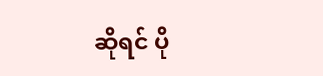ဆိုရင် ပို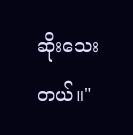ဆိုးသေးတယ်။"